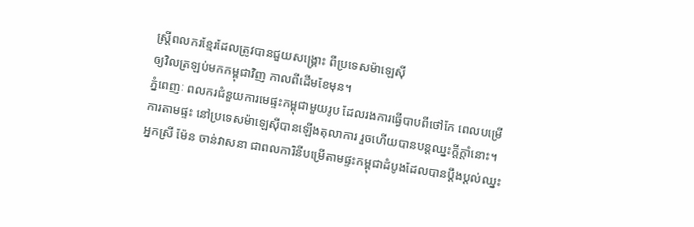ស្ត្រីពលករខ្មែរដែលត្រូវបានជួយសង្គ្រោះ ពីប្រទេសម៉ាឡេស៊ី
ឲ្យវិលត្រឡប់មកកម្ពុជាវិញ កាលពីដើមខែមុន។
ភ្នំពេញៈ ពលករជំនួយការមេផ្ទះកម្ពុជាមួយរូប ដែលរងការធ្វើបាបពីថៅកែ ពេលបម្រើការតាមផ្ទះ នៅប្រទេសម៉ាឡេស៊ីបានឡើងតុលាការ រួចហើយបានបន្តឈ្នះក្តីក្តាំនោះ។
អ្នកស្រី ម៉ែន ចាន់វាសនា ជាពលការិនីបម្រើតាមផ្ទះកម្ពុជាដំបូងដែលបានប្តឹងប្តល់ឈ្នះ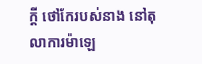ក្តី ថៅកែរបស់នាង នៅតុលាការម៉ាឡេ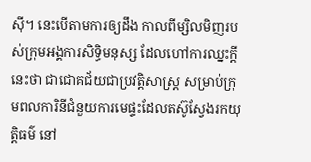ស៊ី។ នេះបើតាមការឲ្យដឹង កាលពីម្សិលមិញរបស់ក្រុមអង្គការសិទ្ធិមនុស្ស ដែលហៅការឈ្នះក្តីនេះថា ជាជោគជ័យជាប្រវត្តិសាស្ត្រ សម្រាប់ក្រុមពលការិនីជំនួយការមេផ្ទះដែលតស៊ូស្វែងរកយុត្តិធម៌ នៅ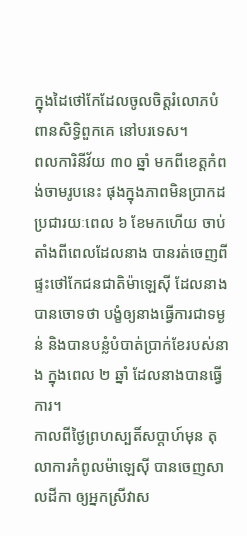ក្នុងដៃថៅកែដែលចូលចិត្តរំលោភបំពានសិទ្ធិពួកគេ នៅបរទេស។
ពលការិនីវ័យ ៣០ ឆ្នាំ មកពីខេត្តកំពង់ចាមរូបនេះ ផុងក្នុងភាពមិនប្រាកដប្រជារយៈពេល ៦ ខែមកហើយ ចាប់តាំងពីពេលដែលនាង បានរត់ចេញពីផ្ទះថៅកែជនជាតិម៉ាឡេស៊ី ដែលនាងបានចោទថា បង្ខំឲ្យនាងធ្វើការជាទម្ងន់ និងបានបន្លំបំបាត់ប្រាក់ខែរបស់នាង ក្នុងពេល ២ ឆ្នាំ ដែលនាងបានធ្វើការ។
កាលពីថ្ងៃព្រហស្បតិ៍សប្តាហ៍មុន តុលាការកំពូលម៉ាឡេស៊ី បានចេញសាលដីកា ឲ្យអ្នកស្រីវាស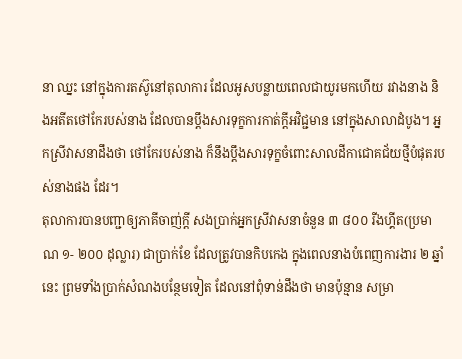នា ឈ្នះ នៅក្នុងការតស៊ូនៅតុលាការ ដែលអូសបន្លាយពេលជាយូរមកហើយ រវាងនាង និងអតីតថៅកែរបស់នាង ដែលបានប្តឹងសារទុក្ខការកាត់ក្តីអវិជ្ជមាន នៅក្នុងសាលាដំបូង។ អ្នកស្រីវាសនាដឹងថា ថៅកែរបស់នាង ក៏នឹងប្តឹងសារទុក្ខចំពោះសាលដីកាជោគជ័យថ្មីបំផុតរបស់នាងផង ដែរ។
តុលាការបានបញ្ជាឲ្យភាគីចាញ់ក្តី សងប្រាក់អ្នកស្រីវាសនាចំនួន ៣ ៨០០ រីងហ្គីត(ប្រមាណ ១- ២០០ ដុល្លារ) ជាប្រាក់ខែ ដែលត្រូវបានកិបកេង ក្នុងពេលនាងបំពេញការងារ ២ ឆ្នាំនេះ ព្រមទាំងប្រាក់សំណងបន្ថែមទៀត ដែលនៅពុំទាន់ដឹងថា មានប៉ុន្មាន សម្រា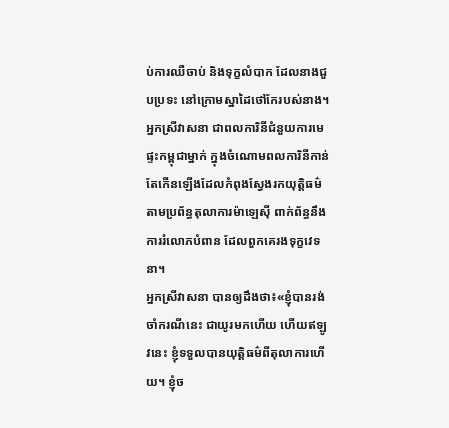ប់ការឈឺចាប់ និងទុក្ខលំបាក ដែលនាងជួបប្រទះ នៅក្រោមស្នាដៃថៅកែរបស់នាង។
អ្នកស្រីវាសនា ជាពលការិនីជំនួយការមេផ្ទះកម្ពុជាម្នាក់ ក្នុងចំណោមពលការិនីកាន់តែកើនឡើងដែលកំពុងស្វែងរកយុត្តិធម៌ តាមប្រព័ន្ធតុលាការម៉ាឡេស៊ី ពាក់ព័ន្ធនឹងការរំលោភបំពាន ដែលពួកគេរងទុក្ខវេទនា។
អ្នកស្រីវាសនា បានឲ្យដឹងថា៖«ខ្ញុំបានរង់ចាំករណីនេះ ជាយូរមកហើយ ហើយឥឡូវនេះ ខ្ញុំទទួលបានយុត្តិធម៌ពីតុលាការហើយ។ ខ្ញុំច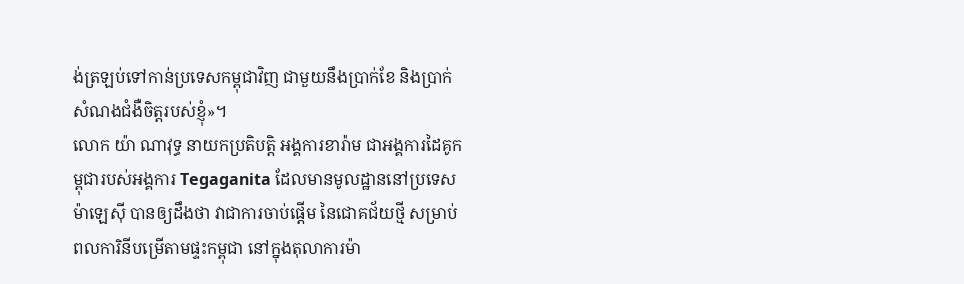ង់ត្រឡប់ទៅកាន់ប្រទេសកម្ពុជាវិញ ជាមួយនឹងប្រាក់ខែ និងប្រាក់សំណងជំងឺចិត្តរបស់ខ្ញុំ»។
លោក យ៉ា ណាវុទ្ធ នាយកប្រតិបត្តិ អង្គការខារ៉ាម ជាអង្គការដៃគូកម្ពុជារបស់អង្គការ Tegaganita ដែលមានមូលដ្ឋាននៅប្រទេសម៉ាឡេស៊ី បានឲ្យដឹងថា វាជាការចាប់ផ្តើម នៃជោគជ័យថ្មី សម្រាប់ពលការិនីបម្រើតាមផ្ទះកម្ពុជា នៅក្នុងតុលាការម៉ា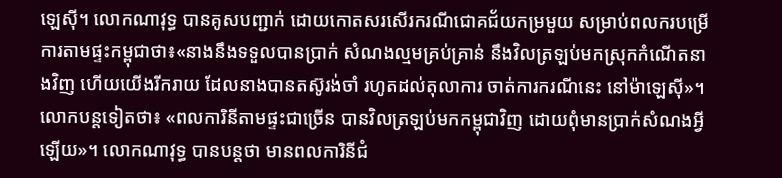ឡេស៊ី។ លោកណាវុទ្ធ បានគូសបញ្ជាក់ ដោយកោតសរសើរករណីជោគជ័យកម្រមួយ សម្រាប់ពលករបម្រើការតាមផ្ទះកម្ពុជាថា៖«នាងនឹងទទួលបានប្រាក់ សំណងល្មមគ្រប់គ្រាន់ នឹងវិលត្រឡប់មកស្រុកកំណើតនាងវិញ ហើយយើងរីករាយ ដែលនាងបានតស៊ូរង់ចាំ រហូតដល់តុលាការ ចាត់ការករណីនេះ នៅម៉ាឡេស៊ី»។
លោកបន្តទៀតថា៖ «ពលការិនីតាមផ្ទះជាច្រើន បានវិលត្រឡប់មកកម្ពុជាវិញ ដោយពុំមានប្រាក់សំណងអ្វីឡើយ»។ លោកណាវុទ្ធ បានបន្តថា មានពលការិនីជំ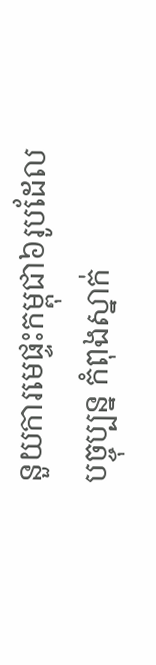នួយការមេផ្ទះកម្ពុជា៦រូបដែលបច្ចុប្បន្ន កំពុងស្នាក់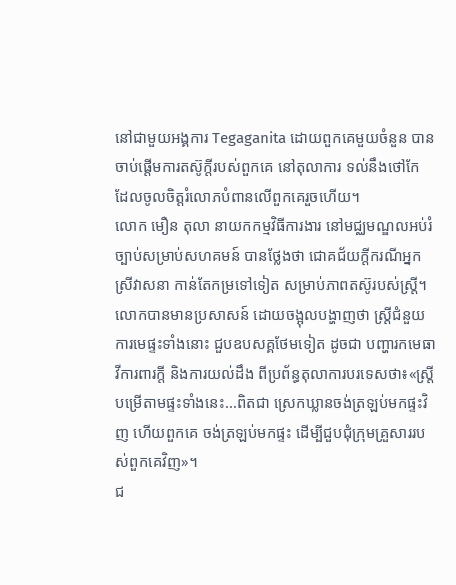នៅជាមួយអង្គការ Tegaganita ដោយពួកគេមួយចំនួន បានចាប់ផ្តើមការតស៊ូក្តីរបស់ពួកគេ នៅតុលាការ ទល់នឹងថៅកែ ដែលចូលចិត្តរំលោភបំពានលើពួកគេរួចហើយ។
លោក មឿន តុលា នាយកកម្មវិធីការងារ នៅមជ្ឈមណ្ឌលអប់រំច្បាប់សម្រាប់សហគមន៍ បានថ្លែងថា ជោគជ័យក្តីករណីអ្នកស្រីវាសនា កាន់តែកម្រទៅទៀត សម្រាប់ភាពតស៊ូរបស់ស្ត្រី។
លោកបានមានប្រសាសន៍ ដោយចង្អុលបង្ហាញថា ស្ត្រីជំនួយការមេផ្ទះទាំងនោះ ជួបឧបសគ្គថែមទៀត ដូចជា បញ្ហារកមេធាវីការពារក្តី និងការយល់ដឹង ពីប្រព័ន្ធតុលាការបរទេសថា៖«ស្ត្រីបម្រើតាមផ្ទះទាំងនេះ...ពិតជា ស្រេកឃ្លានចង់ត្រឡប់មកផ្ទះវិញ ហើយពួកគេ ចង់ត្រឡប់មកផ្ទះ ដើម្បីជួបជុំក្រុមគ្រួសាររបស់ពួកគេវិញ»។
ជ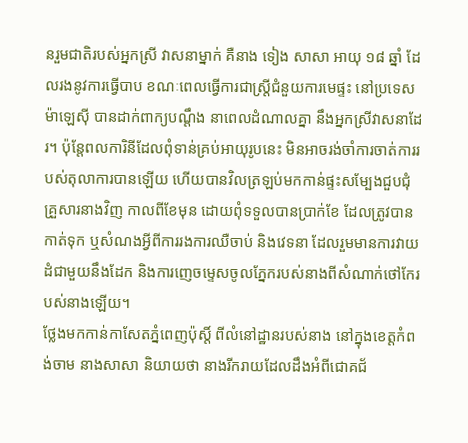នរួមជាតិរបស់អ្នកស្រី វាសនាម្នាក់ គឺនាង ទៀង សាសា អាយុ ១៨ ឆ្នាំ ដែលរងនូវការធ្វើបាប ខណៈពេលធ្វើការជាស្ត្រីជំនួយការមេផ្ទះ នៅប្រទេសម៉ាឡេស៊ី បានដាក់ពាក្យបណ្តឹង នាពេលដំណាលគ្នា នឹងអ្នកស្រីវាសនាដែរ។ ប៉ុន្តែពលការិនីដែលពុំទាន់គ្រប់អាយុរូបនេះ មិនអាចរង់ចាំការចាត់ការរបស់តុលាការបានឡើយ ហើយបានវិលត្រឡប់មកកាន់ផ្ទះសម្បែងជួបជុំគ្រួសារនាងវិញ កាលពីខែមុន ដោយពុំទទួលបានប្រាក់ខែ ដែលត្រូវបានកាត់ទុក ឬសំណងអ្វីពីការរងការឈឺចាប់ និងវេទនា ដែលរួមមានការវាយដំជាមួយនឹងដែក និងការញេចម្ទេសចូលភ្នែករបស់នាងពីសំណាក់ថៅកែរបស់នាងឡើយ។
ថ្លែងមកកាន់កាសែតភ្នំពេញប៉ុស្តិ៍ ពីលំនៅដ្ឋានរបស់នាង នៅក្នុងខេត្តកំពង់ចាម នាងសាសា និយាយថា នាងរីករាយដែលដឹងអំពីជោគជ័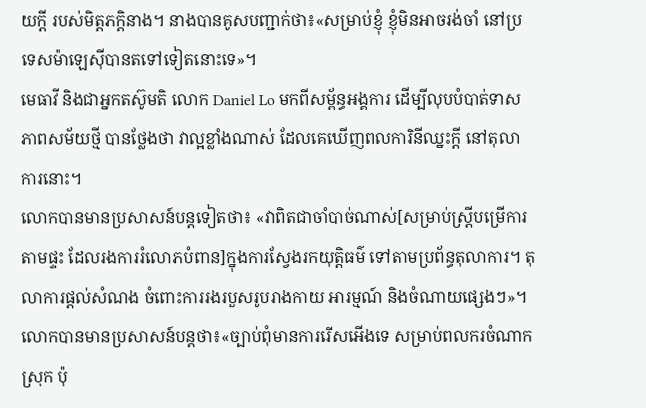យក្តី របស់មិត្តភក្តិនាង។ នាងបានគូសបញ្ជាក់ថា៖«សម្រាប់ខ្ញុំ ខ្ញុំមិនអាចរង់ចាំ នៅប្រទេសម៉ាឡេស៊ីបានតទៅទៀតនោះទេ»។
មេធាវី និងជាអ្នកតស៊ូមតិ លោក Daniel Lo មកពីសម្ព័ន្ធអង្គការ ដើម្បីលុបបំបាត់ទាសភាពសម័យថ្មី បានថ្លែងថា វាល្អខ្លាំងណាស់ ដែលគេឃើញពលការិនីឈ្នះក្តី នៅតុលាការនោះ។
លោកបានមានប្រសាសន៍បន្តទៀតថា៖ «វាពិតជាចាំបាច់ណាស់[សម្រាប់ស្ត្រីបម្រើការតាមផ្ទះ ដែលរងការរំលោភបំពាន]ក្នុងការស្វែងរកយុត្តិធម៌ ទៅតាមប្រព័ន្ធតុលាការ។ តុលាការផ្តល់សំណង ចំពោះការរងរបួសរូបរាងកាយ អារម្មណ៍ និងចំណាយផ្សេងៗ»។
លោកបានមានប្រសាសន៍បន្តថា៖«ច្បាប់ពុំមានការរើសអើងទេ សម្រាប់ពលករចំណាកស្រុក ប៉ុ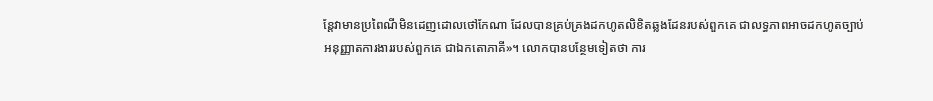ន្តែវាមានប្រពៃណីមិនដេញដោលថៅកែណា ដែលបានគ្រប់គ្រងដកហូតលិខិតឆ្លងដែនរបស់ពួកគេ ជាលទ្ធភាពអាចដកហូតច្បាប់អនុញ្ញាតការងាររបស់ពួកគេ ជាឯកតោភាគី»។ លោកបានបន្ថែមទៀតថា ការ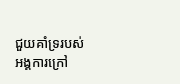ជួយគាំទ្ររបស់អង្គការក្រៅ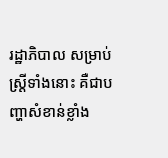រដ្ឋាភិបាល សម្រាប់ស្ត្រីទាំងនោះ គឺជាបញ្ហាសំខាន់ខ្លាំង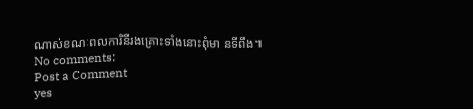ណាស់ខណៈពលការិនីរងគ្រោះទាំងនោះពុំមា នទីពឹង៕
No comments:
Post a Comment
yes